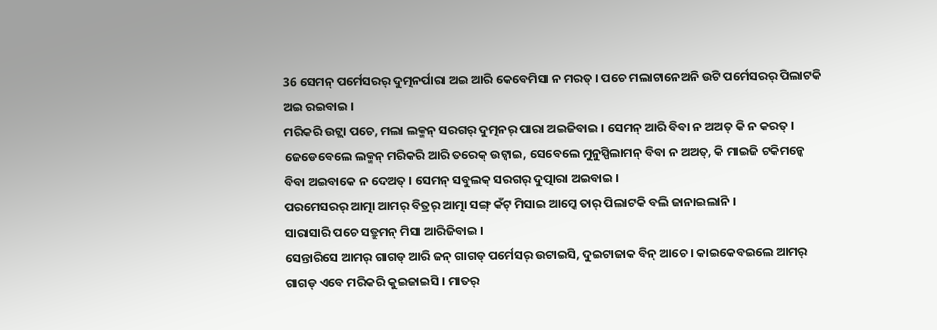36 ସେମନ୍ ପର୍ମେସରର୍ ଦୁତ୍ମନର୍ପାରା ଅଇ ଆରି କେବେମିସା ନ ମରତ୍ । ପଚେ ମଲାଟାନେଅନି ଉଟି ପର୍ମେସରର୍ ପିଲାଟକି ଅଇ ରଇବାଇ ।
ମରିକରି ଉଟ୍ଲା ପଚେ, ମଲା ଲକ୍ମନ୍ ସରଗର୍ ଦୁତ୍ମନର୍ ପାରା ଅଇଜିବାଇ । ସେମନ୍ ଆରି ବିବା ନ ଅଅତ୍ କି ନ କରତ୍ ।
ଜେଡେବେଲେ ଲକ୍ମନ୍ ମରିକରି ଆରି ତରେକ୍ ଉଟ୍ବାଇ, ସେବେଲେ ମୁନୁସ୍ପିଲାମନ୍ ବିବା ନ ଅଅତ୍, କି ମାଇଜି ଟକିମନ୍କେ ବିବା ଅଇବାକେ ନ ଦେଅତ୍ । ସେମନ୍ ସବୁଲକ୍ ସରଗର୍ ଦୁତ୍ପାରା ଅଇବାଇ ।
ପରମେସରର୍ ଆତ୍ମା ଆମର୍ ବିତ୍ରର୍ ଆତ୍ମା ସଙ୍ଗ୍ କଁଟ୍ ମିସାଇ ଆମ୍କେ ତାର୍ ପିଲାଟକି ବଲି ଜାନାଇଲାନି ।
ସାରାସାରି ପଚେ ସତ୍ରୁମନ୍ ମିସା ଆରିଜିବାଇ ।
ସେନ୍ତାରିସେ ଆମର୍ ଗାଗଡ୍ ଆରି ଜନ୍ ଗାଗଡ୍ ପର୍ମେସର୍ ଉଟାଇସି, ଦୁଇଟାଜାକ ବିନ୍ ଆଚେ । କାଇକେବଇଲେ ଆମର୍ ଗାଗଡ୍ ଏବେ ମରିକରି କୁଇଜାଇସି । ମାତର୍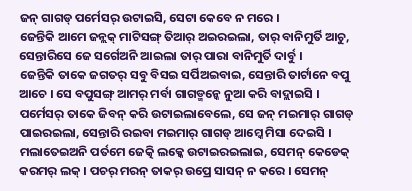ଜନ୍ ଗାଗଡ୍ ପର୍ମେସର୍ ଉଟାଇସି, ସେଟା କେବେ ନ ମରେ ।
ଜେନ୍ତିକି ଆମେ ଜନ୍ଲକ୍ ମାଟିସଙ୍ଗ୍ ତିଆର୍ ଅଇରଇଲା, ତାର୍ ବାନିମୁର୍ତି ଆଚୁ, ସେନ୍ତାରିସେ ଜେ ସର୍ଗେଅନି ଆଇଲା ତାର୍ ପାରା ବାନିମୁର୍ତି ଦାର୍ବୁ ।
ଜେନ୍ତିକି ତାକେ ଜଗତର୍ ସବୁ ବିସଇ ସର୍ପିଅଇବାଇ, ସେନ୍ତାରି ତାର୍ଟାନେ ବପୁ ଆଚେ । ସେ ବପୁସଙ୍ଗ୍ ଆମର୍ ମର୍ବା ଗାଗଡ୍ମନ୍କେ ନୁଆ କରି ବାଦ୍ଲାଇସି । ପର୍ମେସର୍ ତାକେ ଜିବନ୍ କରି ଉଟାଇଲାବେଲେ, ସେ ଜନ୍ ମଇମାର୍ ଗାଗଡ୍ ପାଇରଇଲା, ସେନ୍ତାରି ରଇବା ମଇମାର୍ ଗାଗଡ୍ ଆମ୍କେ ମିସା ଦେଇସି ।
ମଲାତେଇଅନି ପର୍ତମେ ଜେତ୍କି ଲକ୍କେ ଉଟାଇରଇଲାଇ, ସେମନ୍ କେଡେକ୍ କରମର୍ ଲକ୍ । ପଚର୍ ମରନ୍ ତାକର୍ ଉପ୍ରେ ସାସନ୍ ନ କରେ । ସେମନ୍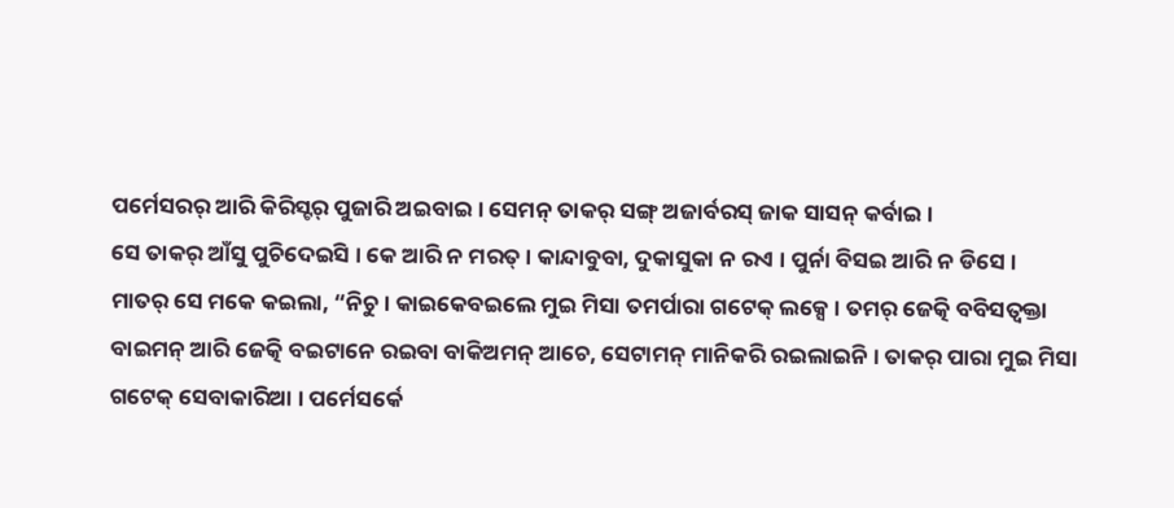ପର୍ମେସରର୍ ଆରି କିରିସ୍ଟର୍ ପୁଜାରି ଅଇବାଇ । ସେମନ୍ ତାକର୍ ସଙ୍ଗ୍ ଅଜାର୍ବରସ୍ ଜାକ ସାସନ୍ କର୍ବାଇ ।
ସେ ତାକର୍ ଆଁସୁ ପୁଚିଦେଇସି । କେ ଆରି ନ ମରତ୍ । କାନ୍ଦାବୁବା, ଦୁକାସୁକା ନ ରଏ । ପୁର୍ନା ବିସଇ ଆରି ନ ଡିସେ ।
ମାତର୍ ସେ ମକେ କଇଲା, “ନିଚୁ । କାଇକେବଇଲେ ମୁଇ ମିସା ତମର୍ପାରା ଗଟେକ୍ ଲକ୍ସେ । ତମର୍ ଜେତ୍କି ବବିସତ୍ବକ୍ତା ବାଇମନ୍ ଆରି ଜେତ୍କି ବଇଟାନେ ରଇବା ବାକିଅମନ୍ ଆଚେ, ସେଟାମନ୍ ମାନିକରି ରଇଲାଇନି । ତାକର୍ ପାରା ମୁଇ ମିସା ଗଟେକ୍ ସେବାକାରିଆ । ପର୍ମେସର୍କେ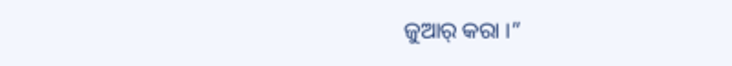ଜୁଆର୍ କରା ।”